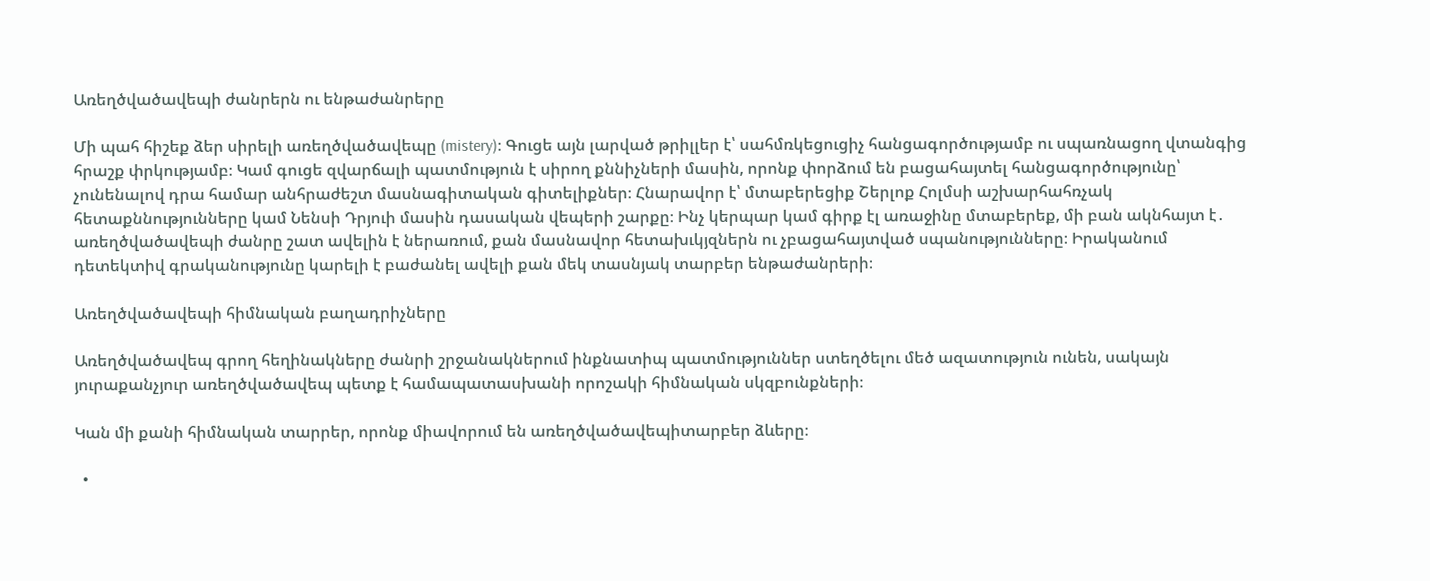Առեղծվածավեպի ժանրերն ու ենթաժանրերը

Մի պահ հիշեք ձեր սիրելի առեղծվածավեպը (mistery)։ Գուցե այն լարված թրիլլեր է՝ սահմռկեցուցիչ հանցագործությամբ ու սպառնացող վտանգից հրաշք փրկությամբ։ Կամ գուցե զվարճալի պատմություն է սիրող քննիչների մասին, որոնք փորձում են բացահայտել հանցագործությունը՝ չունենալով դրա համար անհրաժեշտ մասնագիտական գիտելիքներ։ Հնարավոր է՝ մտաբերեցիք Շերլոք Հոլմսի աշխարհահռչակ հետաքննությունները կամ Նենսի Դրյուի մասին դասական վեպերի շարքը։ Ինչ կերպար կամ գիրք էլ առաջինը մտաբերեք, մի բան ակնհայտ է․ առեղծվածավեպի ժանրը շատ ավելին է ներառում, քան մասնավոր հետախւկյզներն ու չբացահայտված սպանությունները։ Իրականում դետեկտիվ գրականությունը կարելի է բաժանել ավելի քան մեկ տասնյակ տարբեր ենթաժանրերի։

Առեղծվածավեպի հիմնական բաղադրիչները

Առեղծվածավեպ գրող հեղինակները ժանրի շրջանակներում ինքնատիպ պատմություններ ստեղծելու մեծ ազատություն ունեն, սակայն յուրաքանչյուր առեղծվածավեպ պետք է համապատասխանի որոշակի հիմնական սկզբունքների։

Կան մի քանի հիմնական տարրեր, որոնք միավորում են առեղծվածավեպիտարբեր ձևերը։

  •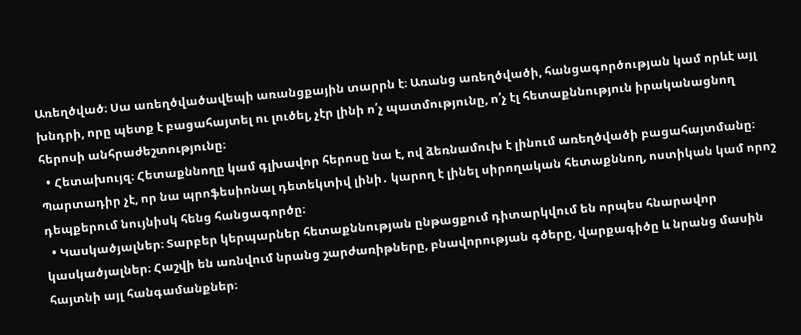Առեղծված։ Սա առեղծվածավեպի առանցքային տարրն է։ Առանց առեղծվածի, հանցագործության կամ որևէ այլ խնդրի, որը պետք է բացահայտել ու լուծել, չէր լինի ո՛չ պատմությունը, ո՛չ էլ հետաքննություն իրականացնող հերոսի անհրաժեշտությունը։
  • Հետախույզ։ Հետաքննողը կամ գլխավոր հերոսը նա է, ով ձեռնամուխ է լինում առեղծվածի բացահայտմանը։ Պարտադիր չէ, որ նա պրոֆեսիոնալ դետեկտիվ լինի․ կարող է լինել սիրողական հետաքննող, ոստիկան կամ որոշ դեպքերում նույնիսկ հենց հանցագործը։
  • Կասկածյալներ։ Տարբեր կերպարներ հետաքննության ընթացքում դիտարկվում են որպես հնարավոր կասկածյալներ։ Հաշվի են առնվում նրանց շարժառիթները, բնավորության գծերը, վարքագիծը և նրանց մասին հայտնի այլ հանգամանքներ։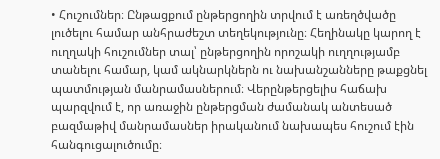• Հուշումներ։ Ընթացքում ընթերցողին տրվում է առեղծվածը լուծելու համար անհրաժեշտ տեղեկությունը։ Հեղինակը կարող է ուղղակի հուշումներ տալ՝ ընթերցողին որոշակի ուղղությամբ տանելու համար, կամ ակնարկներն ու նախանշանները թաքցնել պատմության մանրամասներում։ Վերընթերցելիս հաճախ պարզվում է, որ առաջին ընթերցման ժամանակ անտեսած բազմաթիվ մանրամասներ իրականում նախապես հուշում էին հանգուցալուծումը։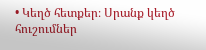• Կեղծ հետքեր։ Սրանք կեղծ հուշումներ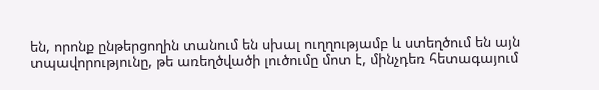են, որոնք ընթերցողին տանում են սխալ ուղղությամբ և ստեղծում են այն տպավորությունը, թե առեղծվածի լուծումը մոտ է, մինչդեռ հետագայում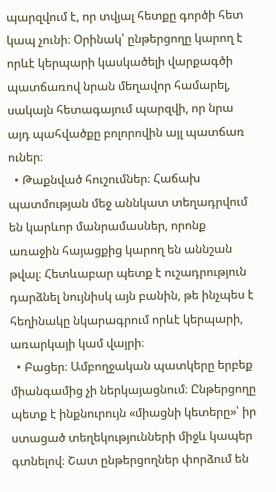պարզվում է, որ տվյալ հետքը գործի հետ կապ չունի։ Օրինակ՝ ընթերցողը կարող է որևէ կերպարի կասկածելի վարքագծի պատճառով նրան մեղավոր համարել, սակայն հետագայում պարզվի, որ նրա այդ պահվածքը բոլորովին այլ պատճառ ուներ։
  • Թաքնված հուշումներ։ Հաճախ պատմության մեջ աննկատ տեղադրվում են կարևոր մանրամասներ, որոնք առաջին հայացքից կարող են աննշան թվալ։ Հետևաբար պետք է ուշադրություն դարձնել նույնիսկ այն բանին, թե ինչպես է հեղինակը նկարագրում որևէ կերպարի, առարկայի կամ վայրի։
  • Բացեր։ Ամբողջական պատկերը երբեք միանգամից չի ներկայացնում։ Ընթերցողը պետք է ինքնուրույն «միացնի կետերը»՝ իր ստացած տեղեկությունների միջև կապեր գտնելով։ Շատ ընթերցողներ փորձում են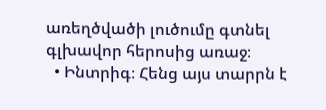առեղծվածի լուծումը գտնել գլխավոր հերոսից առաջ։
  • Ինտրիգ։ Հենց այս տարրն է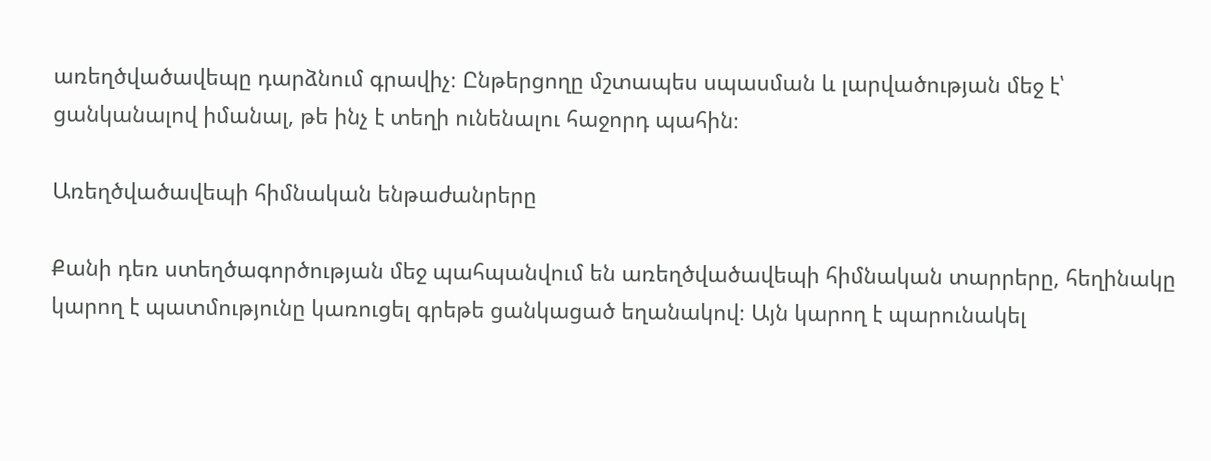առեղծվածավեպը դարձնում գրավիչ։ Ընթերցողը մշտապես սպասման և լարվածության մեջ է՝ ցանկանալով իմանալ, թե ինչ է տեղի ունենալու հաջորդ պահին։

Առեղծվածավեպի հիմնական ենթաժանրերը

Քանի դեռ ստեղծագործության մեջ պահպանվում են առեղծվածավեպի հիմնական տարրերը, հեղինակը կարող է պատմությունը կառուցել գրեթե ցանկացած եղանակով։ Այն կարող է պարունակել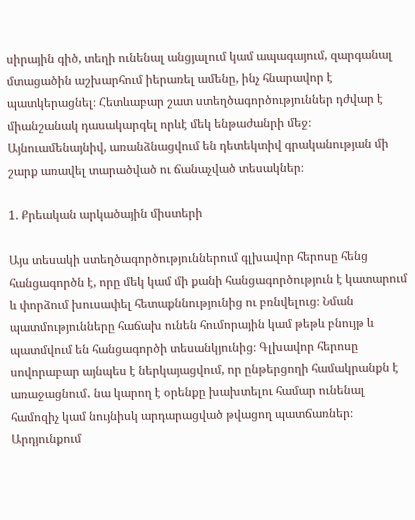սիրային գիծ, տեղի ունենալ անցյալում կամ ապագայում, զարգանալ մտացածին աշխարհում իերառել ամենը, ինչ հնարավոր է պատկերացնել։ Հետևաբար շատ ստեղծագործություններ դժվար է միանշանակ դասակարգել որևէ մեկ ենթաժանրի մեջ։ Այնուամենայնիվ, առանձնացվում են դետեկտիվ գրականության մի շարք առավել տարածված ու ճանաչված տեսակներ։

1. Քրեական արկածային միստերի

Այս տեսակի ստեղծագործություններում գլխավոր հերոսը հենց հանցագործն է, որը մեկ կամ մի քանի հանցագործություն է կատարում և փորձում խուսափել հետաքննությունից ու բռնվելուց։ Նման պատմությունները հաճախ ունեն հումորային կամ թեթև բնույթ և պատմվում են հանցագործի տեսանկյունից։ Գլխավոր հերոսը սովորաբար այնպես է ներկայացվում, որ ընթերցողի համակրանքն է առաջացնում․ նա կարող է օրենքը խախտելու համար ունենալ համոզիչ կամ նույնիսկ արդարացված թվացող պատճառներ։ Արդյունքում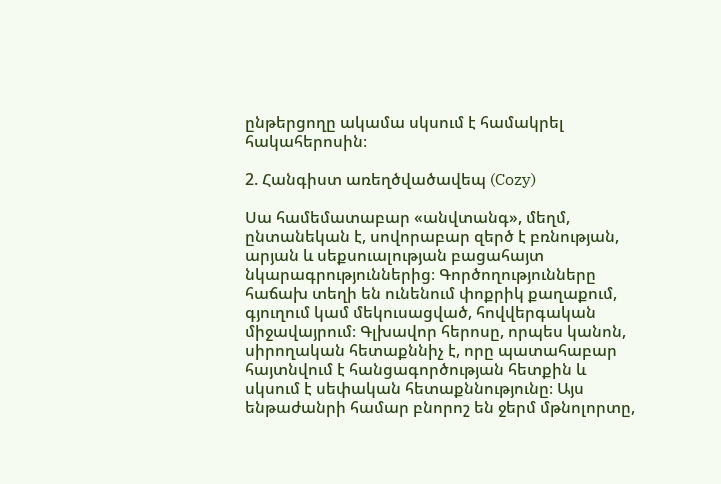ընթերցողը ակամա սկսում է համակրել հակահերոսին։

2. Հանգիստ առեղծվածավեպ (Cozy)

Սա համեմատաբար «անվտանգ», մեղմ, ընտանեկան է, սովորաբար զերծ է բռնության, արյան և սեքսուալության բացահայտ նկարագրություններից։ Գործողությունները հաճախ տեղի են ունենում փոքրիկ քաղաքում, գյուղում կամ մեկուսացված, հովվերգական միջավայրում։ Գլխավոր հերոսը, որպես կանոն, սիրողական հետաքննիչ է, որը պատահաբար հայտնվում է հանցագործության հետքին և սկսում է սեփական հետաքննությունը։ Այս ենթաժանրի համար բնորոշ են ջերմ մթնոլորտը,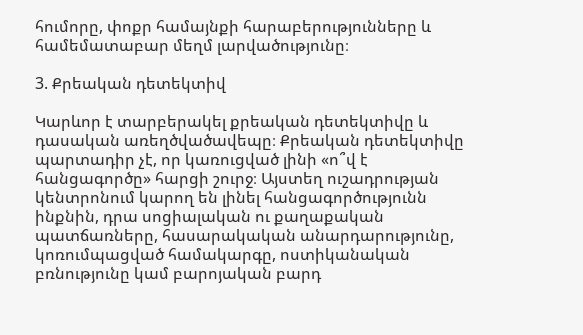հումորը, փոքր համայնքի հարաբերությունները և համեմատաբար մեղմ լարվածությունը։

3. Քրեական դետեկտիվ

Կարևոր է տարբերակել քրեական դետեկտիվը և դասական առեղծվածավեպը։ Քրեական դետեկտիվը պարտադիր չէ, որ կառուցված լինի «ո՞վ է հանցագործը» հարցի շուրջ։ Այստեղ ուշադրության կենտրոնում կարող են լինել հանցագործությունն ինքնին, դրա սոցիալական ու քաղաքական պատճառները, հասարակական անարդարությունը, կոռումպացված համակարգը, ոստիկանական բռնությունը կամ բարոյական բարդ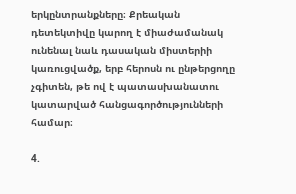երկընտրանքները։ Քրեական դետեկտիվը կարող է միաժամանակ ունենալ նաև դասական միստերիի կառուցվածք, երբ հերոսն ու ընթերցողը չգիտեն, թե ով է պատասխանատու կատարված հանցագործությունների համար։

4.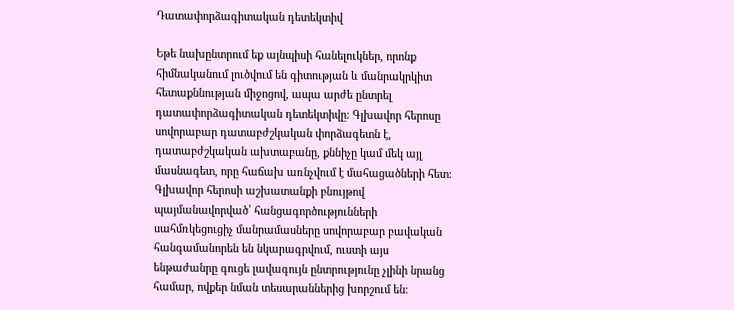Դատափորձագիտական դետեկտիվ

Եթե նախընտրում եք այնպիսի հանելուկներ, որոնք հիմնականում լուծվում են գիտության և մանրակրկիտ հետաքննության միջոցով, ապա արժե ընտրել դատափորձագիտական դետեկտիվը։ Գլխավոր հերոսը սովորաբար դատաբժշկական փորձագետն է, դատաբժշկական ախտաբանը, քննիչը կամ մեկ այլ մասնագետ, որը հաճախ առնչվում է մահացածների հետ։ Գլխավոր հերոսի աշխատանքի բնույթով պայմանավորված՝ հանցագործությունների սահմռկեցուցիչ մանրամասները սովորաբար բավական հանգամանորեն են նկարագրվում, ուստի այս ենթաժանրը գուցե լավագույն ընտրությունը չլինի նրանց համար, ովքեր նման տեսարաններից խորշում են։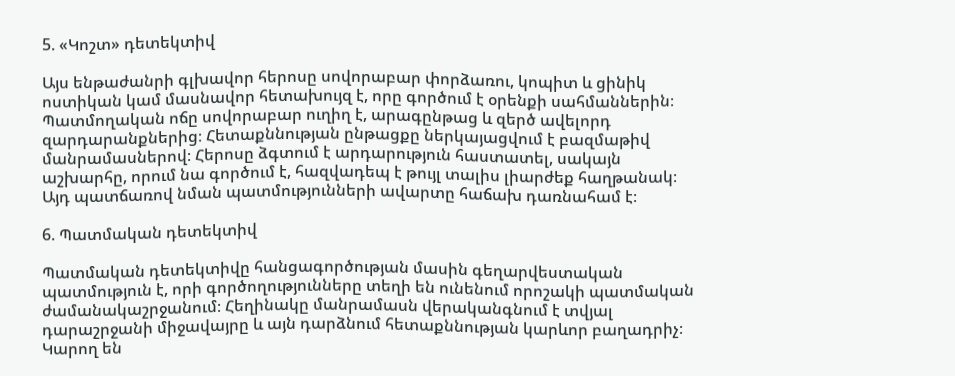5. «Կոշտ» դետեկտիվ

Այս ենթաժանրի գլխավոր հերոսը սովորաբար փորձառու, կոպիտ և ցինիկ ոստիկան կամ մասնավոր հետախույզ է, որը գործում է օրենքի սահմաններին։ Պատմողական ոճը սովորաբար ուղիղ է, արագընթաց և զերծ ավելորդ զարդարանքներից։ Հետաքննության ընթացքը ներկայացվում է բազմաթիվ մանրամասներով։ Հերոսը ձգտում է արդարություն հաստատել, սակայն աշխարհը, որում նա գործում է, հազվադեպ է թույլ տալիս լիարժեք հաղթանակ։ Այդ պատճառով նման պատմությունների ավարտը հաճախ դառնահամ է։

6. Պատմական դետեկտիվ

Պատմական դետեկտիվը հանցագործության մասին գեղարվեստական պատմություն է, որի գործողությունները տեղի են ունենում որոշակի պատմական ժամանակաշրջանում։ Հեղինակը մանրամասն վերականգնում է տվյալ դարաշրջանի միջավայրը և այն դարձնում հետաքննության կարևոր բաղադրիչ։ Կարող են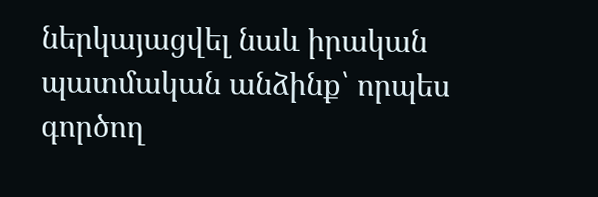ներկայացվել նաև իրական պատմական անձինք՝ որպես գործող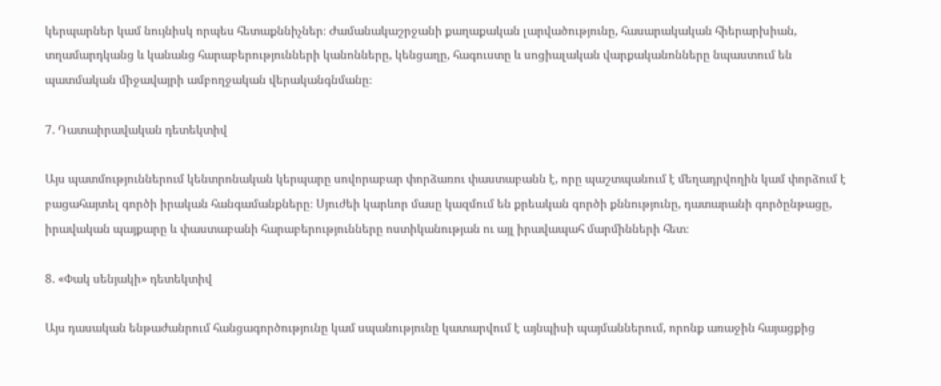կերպարներ կամ նույնիսկ որպես հետաքննիչներ։ Ժամանակաշրջանի քաղաքական լարվածությունը, հասարակական հիերարխիան, տղամարդկանց և կանանց հարաբերությունների կանոնները, կենցաղը, հագուստը և սոցիալական վարքականոնները նպաստում են պատմական միջավայրի ամբողջական վերականգնմանը։

7. Դատաիրավական դետեկտիվ

Այս պատմություններում կենտրոնական կերպարը սովորաբար փորձառու փաստաբանն է, որը պաշտպանում է մեղադրվողին կամ փորձում է բացահայտել գործի իրական հանգամանքները։ Սյուժեի կարևոր մասը կազմում են քրեական գործի քննությունը, դատարանի գործընթացը, իրավական պայքարը և փաստաբանի հարաբերությունները ոստիկանության ու այլ իրավապահ մարմինների հետ։

8. «Փակ սենյակի» դետեկտիվ

Այս դասական ենթաժանրում հանցագործությունը կամ սպանությունը կատարվում է այնպիսի պայմաններում, որոնք առաջին հայացքից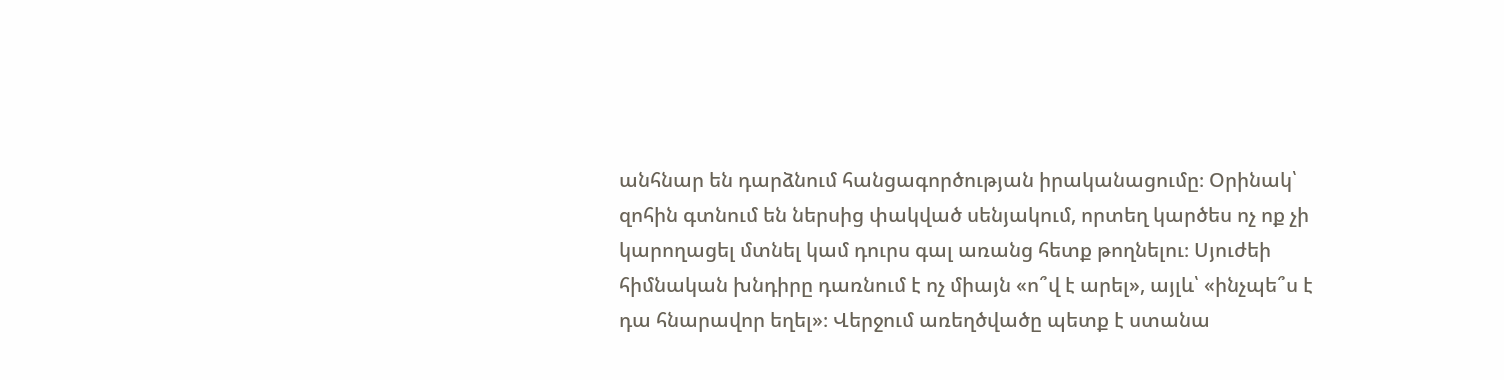անհնար են դարձնում հանցագործության իրականացումը։ Օրինակ՝ զոհին գտնում են ներսից փակված սենյակում, որտեղ կարծես ոչ ոք չի կարողացել մտնել կամ դուրս գալ առանց հետք թողնելու։ Սյուժեի հիմնական խնդիրը դառնում է ոչ միայն «ո՞վ է արել», այլև՝ «ինչպե՞ս է դա հնարավոր եղել»։ Վերջում առեղծվածը պետք է ստանա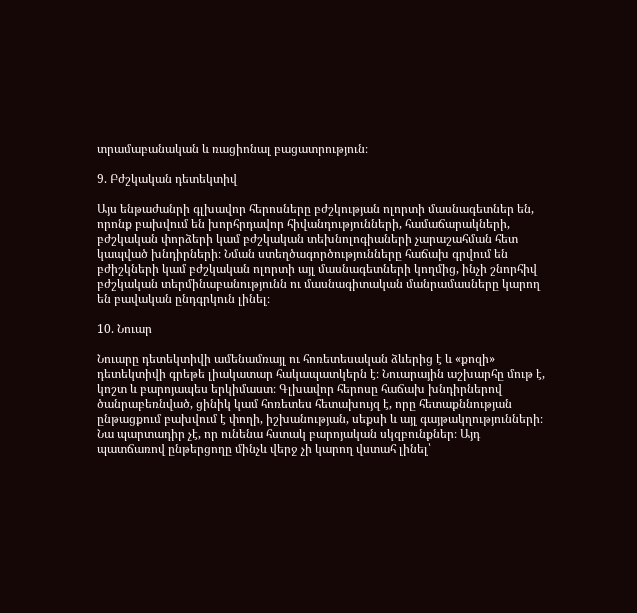տրամաբանական և ռացիոնալ բացատրություն։

9. Բժշկական դետեկտիվ

Այս ենթաժանրի գլխավոր հերոսները բժշկության ոլորտի մասնագետներ են, որոնք բախվում են խորհրդավոր հիվանդությունների, համաճարակների, բժշկական փորձերի կամ բժշկական տեխնոլոգիաների չարաշահման հետ կապված խնդիրների։ Նման ստեղծագործությունները հաճախ գրվում են բժիշկների կամ բժշկական ոլորտի այլ մասնագետների կողմից, ինչի շնորհիվ բժշկական տերմինաբանությունն ու մասնագիտական մանրամասները կարող են բավական ընդգրկուն լինել։

10. Նուար

Նուարը դետեկտիվի ամենամռայլ ու հոռետեսական ձևերից է և «քոզի» դետեկտիվի գրեթե լիակատար հակապատկերն է։ Նուարային աշխարհը մութ է, կոշտ և բարոյապես երկիմաստ։ Գլխավոր հերոսը հաճախ խնդիրներով ծանրաբեռնված, ցինիկ կամ հոռետես հետախույզ է, որը հետաքննության ընթացքում բախվում է փողի, իշխանության, սեքսի և այլ գայթակղությունների։ Նա պարտադիր չէ, որ ունենա հստակ բարոյական սկզբունքներ։ Այդ պատճառով ընթերցողը մինչև վերջ չի կարող վստահ լինել՝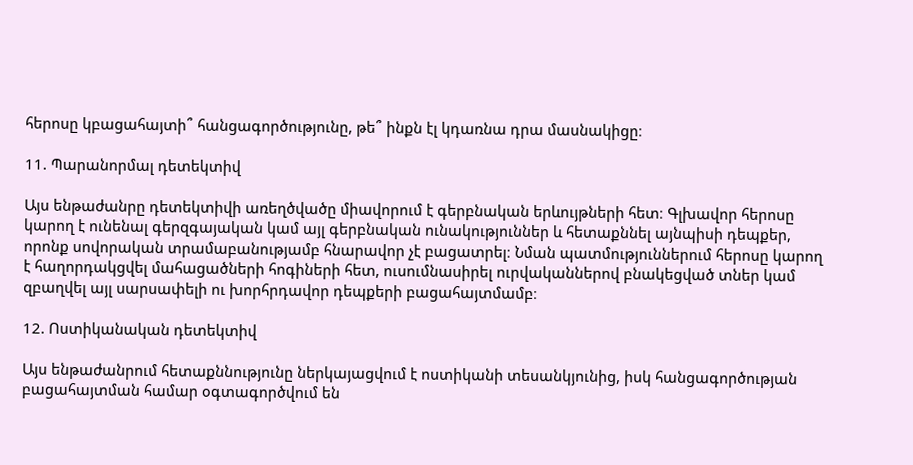հերոսը կբացահայտի՞ հանցագործությունը, թե՞ ինքն էլ կդառնա դրա մասնակիցը։

11. Պարանորմալ դետեկտիվ

Այս ենթաժանրը դետեկտիվի առեղծվածը միավորում է գերբնական երևույթների հետ։ Գլխավոր հերոսը կարող է ունենալ գերզգայական կամ այլ գերբնական ունակություններ և հետաքննել այնպիսի դեպքեր, որոնք սովորական տրամաբանությամբ հնարավոր չէ բացատրել։ Նման պատմություններում հերոսը կարող է հաղորդակցվել մահացածների հոգիների հետ, ուսումնասիրել ուրվականներով բնակեցված տներ կամ զբաղվել այլ սարսափելի ու խորհրդավոր դեպքերի բացահայտմամբ։

12. Ոստիկանական դետեկտիվ

Այս ենթաժանրում հետաքննությունը ներկայացվում է ոստիկանի տեսանկյունից, իսկ հանցագործության բացահայտման համար օգտագործվում են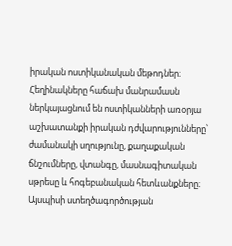իրական ոստիկանական մեթոդներ։ Հեղինակները հաճախ մանրամասն ներկայացնում են ոստիկանների առօրյա աշխատանքի իրական դժվարությունները՝ ժամանակի սղությունը, քաղաքական ճնշումները, վտանգը, մասնագիտական սթրեսը և հոգեբանական հետևանքները։ Այսպիսի ստեղծագործության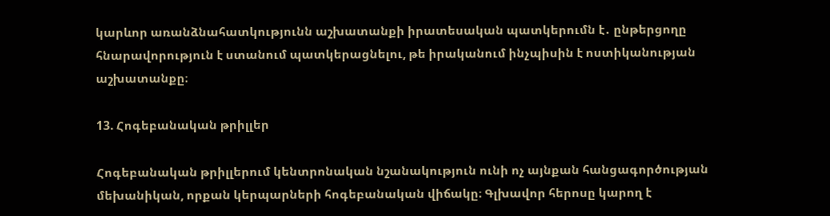կարևոր առանձնահատկությունն աշխատանքի իրատեսական պատկերումն է․ ընթերցողը հնարավորություն է ստանում պատկերացնելու, թե իրականում ինչպիսին է ոստիկանության աշխատանքը։

13. Հոգեբանական թրիլլեր

Հոգեբանական թրիլլերում կենտրոնական նշանակություն ունի ոչ այնքան հանցագործության մեխանիկան, որքան կերպարների հոգեբանական վիճակը։ Գլխավոր հերոսը կարող է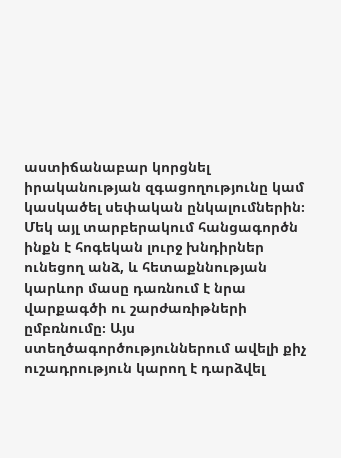աստիճանաբար կորցնել իրականության զգացողությունը կամ կասկածել սեփական ընկալումներին։ Մեկ այլ տարբերակում հանցագործն ինքն է հոգեկան լուրջ խնդիրներ ունեցող անձ, և հետաքննության կարևոր մասը դառնում է նրա վարքագծի ու շարժառիթների ըմբռնումը։ Այս ստեղծագործություններում ավելի քիչ ուշադրություն կարող է դարձվել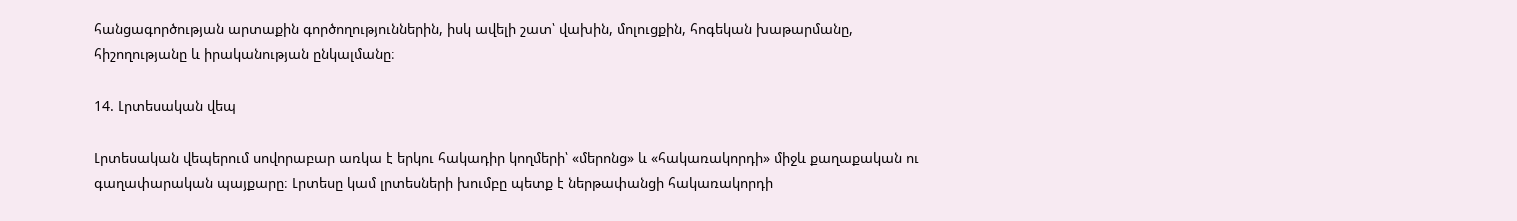հանցագործության արտաքին գործողություններին, իսկ ավելի շատ՝ վախին, մոլուցքին, հոգեկան խաթարմանը, հիշողությանը և իրականության ընկալմանը։

14. Լրտեսական վեպ

Լրտեսական վեպերում սովորաբար առկա է երկու հակադիր կողմերի՝ «մերոնց» և «հակառակորդի» միջև քաղաքական ու գաղափարական պայքարը։ Լրտեսը կամ լրտեսների խումբը պետք է ներթափանցի հակառակորդի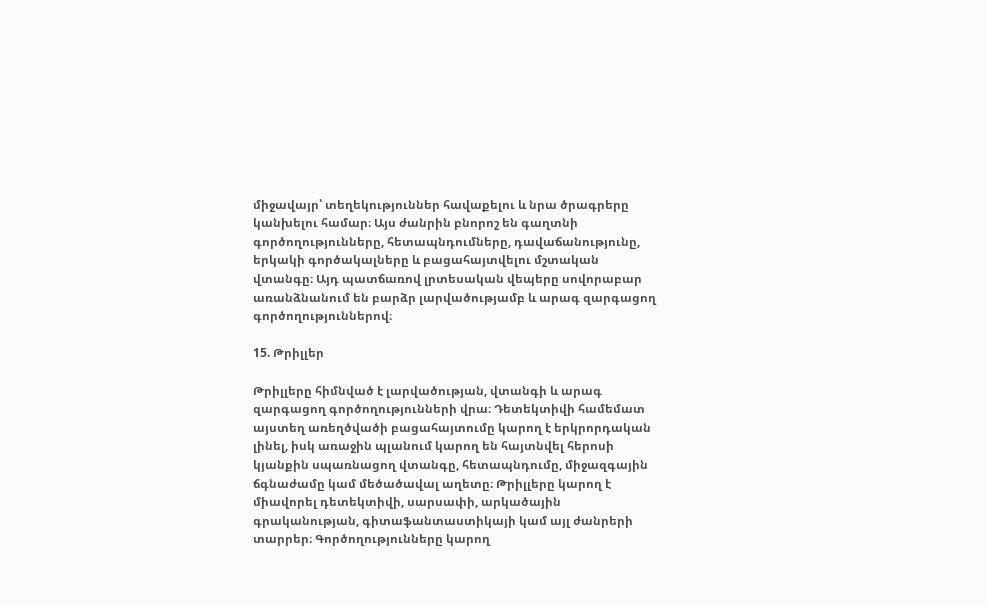միջավայր՝ տեղեկություններ հավաքելու և նրա ծրագրերը կանխելու համար։ Այս ժանրին բնորոշ են գաղտնի գործողությունները, հետապնդումները, դավաճանությունը, երկակի գործակալները և բացահայտվելու մշտական վտանգը։ Այդ պատճառով լրտեսական վեպերը սովորաբար առանձնանում են բարձր լարվածությամբ և արագ զարգացող գործողություններով։

15. Թրիլլեր

Թրիլլերը հիմնված է լարվածության, վտանգի և արագ զարգացող գործողությունների վրա։ Դետեկտիվի համեմատ այստեղ առեղծվածի բացահայտումը կարող է երկրորդական լինել, իսկ առաջին պլանում կարող են հայտնվել հերոսի կյանքին սպառնացող վտանգը, հետապնդումը, միջազգային ճգնաժամը կամ մեծածավալ աղետը։ Թրիլլերը կարող է միավորել դետեկտիվի, սարսափի, արկածային գրականության, գիտաֆանտաստիկայի կամ այլ ժանրերի տարրեր։ Գործողությունները կարող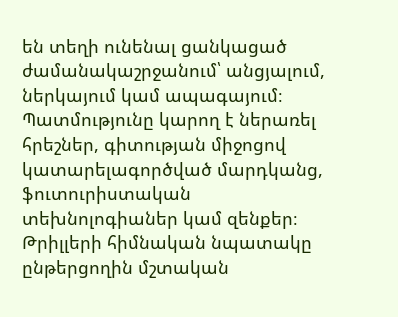են տեղի ունենալ ցանկացած ժամանակաշրջանում՝ անցյալում, ներկայում կամ ապագայում։ Պատմությունը կարող է ներառել հրեշներ, գիտության միջոցով կատարելագործված մարդկանց, ֆուտուրիստական տեխնոլոգիաներ կամ զենքեր։ Թրիլլերի հիմնական նպատակը ընթերցողին մշտական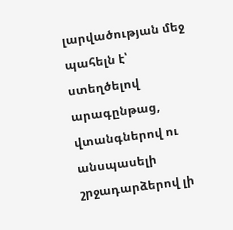լարվածության մեջ պահելն է՝ ստեղծելով արագընթաց, վտանգներով ու անսպասելի շրջադարձերով լի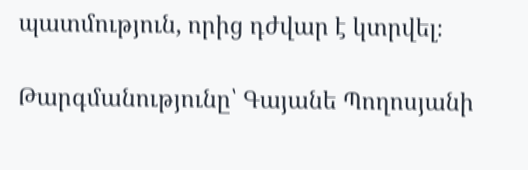պատմություն, որից դժվար է կտրվել։

Թարգմանությունը՝ Գայանե Պողոսյանի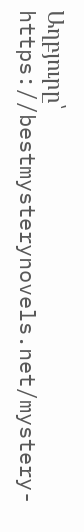Աղբյուրը՝ https://bestmysterynovels.net/mystery-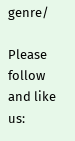genre/

Please follow and like us: